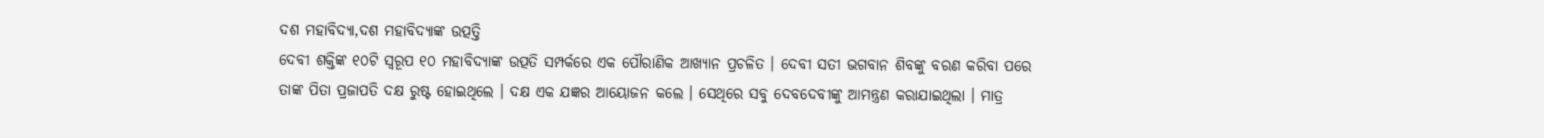ଦଶ ମହାବିଦ୍ୟା,ଦଶ ମହାବିଦ୍ୟାଙ୍କ ଉତ୍ପତ୍ତି
ଦେବୀ ଶକ୍ତିଙ୍କ ୧୦ଟି ସ୍ୱରୂପ ୧୦ ମହାବିଦ୍ୟାଙ୍କ ଉତ୍ପତି ସମ୍ପର୍କରେ ଏକ ପୌରାଣିକ ଆଖ୍ୟାନ ପ୍ରଚଳିତ । ଦେବୀ ସତୀ ଭଗବାନ ଶିବଙ୍କୁ ବରଣ କରିବା ପରେ ତାଙ୍କ ପିତା ପ୍ରଜାପତି ଦକ୍ଷ ରୁଷ୍ଟ ହୋଇଥିଲେ । ଦକ୍ଷ ଏକ ଯଜ୍ଞର ଆୟୋଜନ କଲେ । ସେଥିରେ ସବୁ ଦେବଦେବୀଙ୍କୁ ଆମନ୍ତ୍ରଣ କରାଯାଇଥିଲା । ମାତ୍ର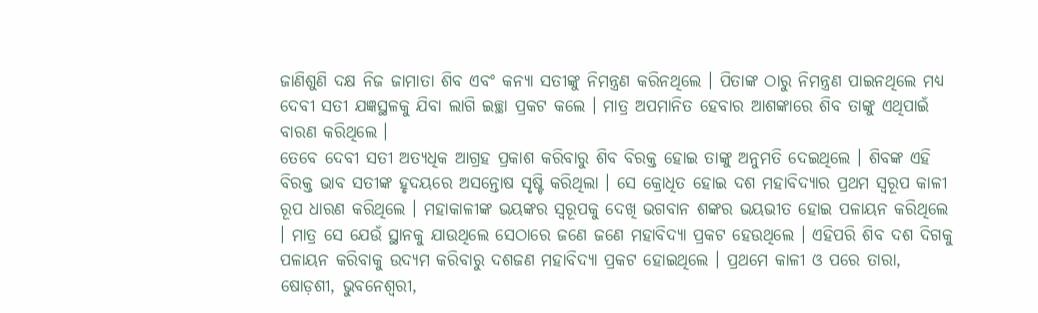ଜାଣିଶୁଣି ଦକ୍ଷ ନିଜ ଜାମାତା ଶିବ ଏବଂ କନ୍ୟା ସତୀଙ୍କୁ ନିମନ୍ତ୍ରଣ କରିନଥିଲେ । ପିତାଙ୍କ ଠାରୁ ନିମନ୍ତ୍ରଣ ପାଇନଥିଲେ ମଧ୍ୟ ଦେବୀ ସତୀ ଯଜ୍ଞସ୍ଥଳକୁ ଯିବା ଲାଗି ଇଚ୍ଛା ପ୍ରକଟ କଲେ । ମାତ୍ର ଅପମାନିତ ହେବାର ଆଶଙ୍କାରେ ଶିବ ତାଙ୍କୁ ଏଥିପାଇଁ ବାରଣ କରିଥିଲେ ।
ତେବେ ଦେବୀ ସତୀ ଅତ୍ୟଧିକ ଆଗ୍ରହ ପ୍ରକାଶ କରିବାରୁ ଶିବ ବିରକ୍ତ ହୋଇ ତାଙ୍କୁ ଅନୁମତି ଦେଇଥିଲେ । ଶିବଙ୍କ ଏହି ବିରକ୍ତ ଭାବ ସତୀଙ୍କ ହୃଦୟରେ ଅସନ୍ତୋଷ ସୃଷ୍ଟି କରିଥିଲା । ସେ କ୍ରୋଧିତ ହୋଇ ଦଶ ମହାବିଦ୍ୟାର ପ୍ରଥମ ସ୍ୱରୂପ କାଳୀ ରୂପ ଧାରଣ କରିଥିଲେ । ମହାକାଳୀଙ୍କ ଭୟଙ୍କର ସ୍ୱରୂପକୁ ଦେଖି ଭଗବାନ ଶଙ୍କର ଭୟଭୀତ ହୋଇ ପଳାୟନ କରିଥିଲେ । ମାତ୍ର ସେ ଯେଉଁ ସ୍ଥାନକୁ ଯାଉଥିଲେ ସେଠାରେ ଜଣେ ଜଣେ ମହାବିଦ୍ୟା ପ୍ରକଟ ହେଉଥିଲେ । ଏହିପରି ଶିବ ଦଶ ଦିଗକୁ ପଳାୟନ କରିବାକୁ ଉଦ୍ୟମ କରିବାରୁ ଦଶଜଣ ମହାବିଦ୍ୟା ପ୍ରକଟ ହୋଇଥିଲେ । ପ୍ରଥମେ କାଳୀ ଓ ପରେ ତାରା, ଷୋଡ଼ଶୀ, ଭୁବନେଶ୍ୱରୀ,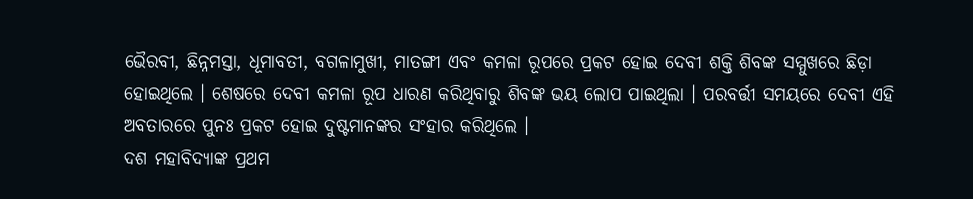ଭୈରବୀ, ଛିନ୍ନମସ୍ତା, ଧୂମାବତୀ, ବଗଳାମୁଖୀ, ମାତଙ୍ଗୀ ଏବଂ କମଳା ରୂପରେ ପ୍ରକଟ ହୋଇ ଦେବୀ ଶକ୍ତି ଶିବଙ୍କ ସମ୍ମୁଖରେ ଛିଡ଼ା ହୋଇଥିଲେ । ଶେଷରେ ଦେବୀ କମଳା ରୂପ ଧାରଣ କରିଥିବାରୁ ଶିବଙ୍କ ଭୟ ଲୋପ ପାଇଥିଲା । ପରବର୍ତ୍ତୀ ସମୟରେ ଦେବୀ ଏହି ଅବତାରରେ ପୁନଃ ପ୍ରକଟ ହୋଇ ଦୁଷ୍ଟମାନଙ୍କର ସଂହାର କରିଥିଲେ ।
ଦଶ ମହାବିଦ୍ୟାଙ୍କ ପ୍ରଥମ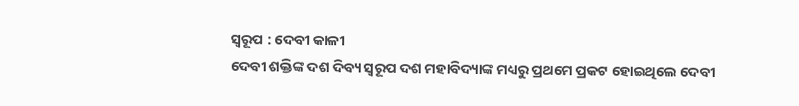ସ୍ୱରୂପ : ଦେବୀ କାଳୀ
ଦେବୀ ଶକ୍ତିଙ୍କ ଦଶ ଦିବ୍ୟ ସ୍ୱରୂପ ଦଶ ମହାବିଦ୍ୟାଙ୍କ ମଧ୍ୟରୁ ପ୍ରଥମେ ପ୍ରକଟ ହୋଇଥିଲେ ଦେବୀ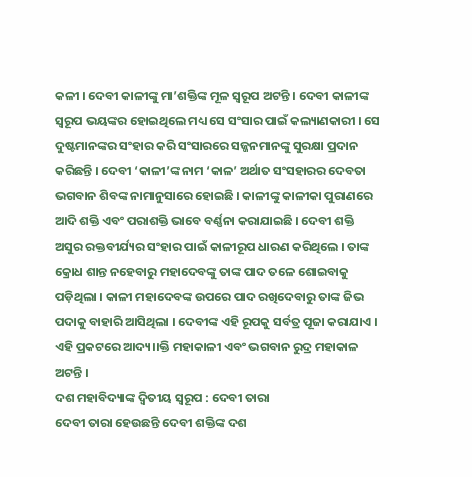କଳୀ । ଦେବୀ କାଳୀଙ୍କୁ ମା’ଶକ୍ତିଙ୍କ ମୂଳ ସ୍ୱରୂପ ଅଟନ୍ତି । ଦେବୀ କାଳୀଙ୍କ ସ୍ୱରୂପ ଭୟଙ୍କର ହୋଇଥିଲେ ମଧ୍ୟ ସେ ସଂସାର ପାଇଁ କଲ୍ୟାଣକାରୀ । ସେ ଦୁଷ୍ଟମାନଙ୍କର ସଂହାର କରି ସଂସାରରେ ସଜ୍ଜନମାନଙ୍କୁ ସୁରକ୍ଷା ପ୍ରଦାନ କରିଛନ୍ତି । ଦେବୀ ‘କାଳୀ’ଙ୍କ ନାମ ‘କାଳ’ ଅର୍ଥାତ ସଂସହାରର ଦେବତା ଭଗବାନ ଶିବଙ୍କ ନାମାନୁସାରେ ହୋଇଛି । କାଳୀଙ୍କୁ କାଳୀକା ପୁରାଣରେ ଆଦି ଶକ୍ତି ଏବଂ ପରାଶକ୍ତି ଭାବେ ବର୍ଣ୍ଣନା କରାଯାଇଛି । ଦେବୀ ଶକ୍ତି ଅସୁର ରକ୍ତବୀର୍ଯ୍ୟର ସଂହାର ପାଇଁ କାଳୀରୂପ ଧାରଣ କରିଥିଲେ । ତାଙ୍କ କ୍ରୋଧ ଶାନ୍ତ ନହେବାରୁ ମହାଦେବଙ୍କୁ ତାଙ୍କ ପାଦ ତଳେ ଶୋଇବାକୁ ପଡ଼ିଥିଲା । କାଳୀ ମହାଦେବଙ୍କ ଉପରେ ପାଦ ରଖିଦେବାରୁ ତାଙ୍କ ଜିଭ ପଦାକୁ ବାହାରି ଆସିଥିଲା । ଦେବୀଙ୍କ ଏହି ରୂପକୁ ସର୍ବତ୍ର ପୂଜା କରାଯାଏ । ଏହି ପ୍ରକଟରେ ଆଦ୍ୟ।।କ୍ତି ମହାକାଳୀ ଏବଂ ଭଗବାନ ରୁଦ୍ର ମହାକାଳ ଅଟନ୍ତି ।
ଦଶ ମହାବିଦ୍ୟାଙ୍କ ଦ୍ୱିତୀୟ ସ୍ୱରୂପ : ଦେବୀ ତାରା
ଦେବୀ ତାରା ହେଉଛନ୍ତି ଦେବୀ ଶକ୍ତିଙ୍କ ଦଶ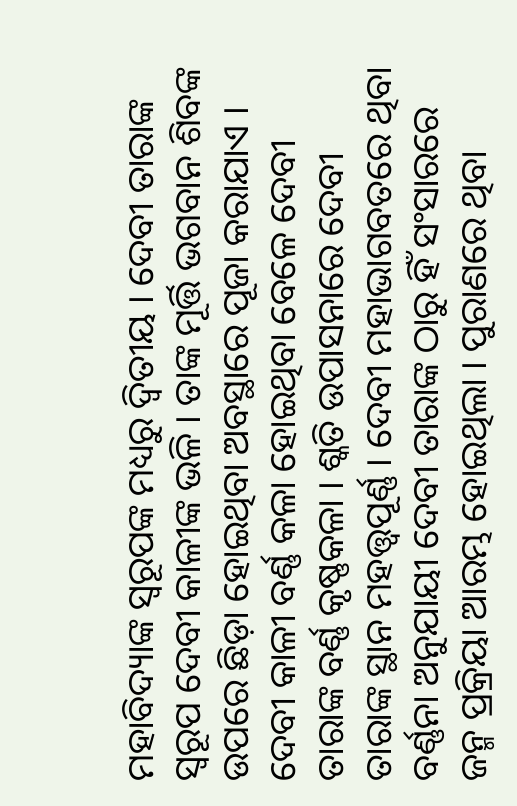ମହାବିଦ୍ୟାଙ୍କ ସ୍ୱରୂପଙ୍କ ମଧ୍ୟରୁ ଦ୍ୱିତୀୟ । ଦେବୀ ତାରାଙ୍କ ସ୍ୱରୂପ ଦେବୀ କାଳୀଙ୍କ ଭଳି । ତାଙ୍କ ମୂର୍ତ୍ତି ଭଗବାନ ଶିବଙ୍କ ଉପରେ ଛିଡ଼ା ହୋଇଥିବା ଅବସ୍ଥାରେ ପୂଜା କରାଯାଏ । ଦେବୀ କାଳୀ ବର୍ଣ୍ଣ କଳା ହୋଇଥିବା ବେଳେ ଦେବୀ ତାରାଙ୍କ ବର୍ଣ୍ଣ କୃଷ୍ଣକଳା । ଶ୍କତି ଉପାସନାରେ ଦେବୀ ତାରାଙ୍କ ସ୍ଥାନ ମହତ୍ତ୍ୱପୂର୍ଣ୍ଣ । ଦେବୀ ମହାଭାଗବତରେ ଥିବା ବର୍ଣ୍ଣନା ଅନୁଯାୟୀ ଦେବୀ ତାରାଙ୍କ ଠାରୁ ହିଁ ସଂସାରରେ ଜନ୍ମ ପ୍ରକ୍ରିୟା ଆରମ୍ଭ ହୋଇଥିଲା । ପୁରାଣରେ ଥିବା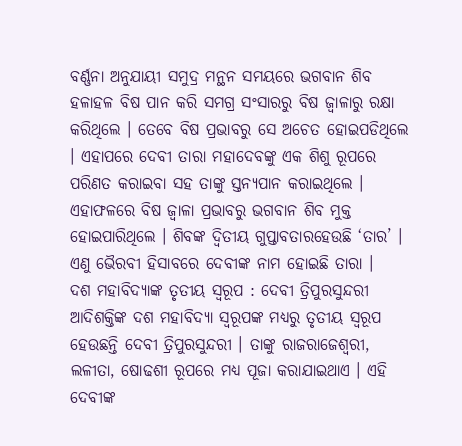ବର୍ଣ୍ଣନା ଅନୁଯାୟୀ ସମୁଦ୍ର ମନ୍ଥନ ସମୟରେ ଭଗବାନ ଶିବ ହଳାହଳ ବିଷ ପାନ କରି ସମଗ୍ର ସଂସାରରୁ ବିଷ ଜ୍ୱାଳାରୁ ରକ୍ଷା କରିଥିଲେ । ତେବେ ବିଷ ପ୍ରଭାବରୁ ସେ ଅଚେତ ହୋଇପଡିଥିଲେ । ଏହାପରେ ଦେବୀ ତାରା ମହାଦେବଙ୍କୁ ଏକ ଶିଶୁ ରୂପରେ ପରିଣତ କରାଇବା ସହ ତାଙ୍କୁ ସ୍ତନ୍ୟପାନ କରାଇଥିଲେ । ଏହାଫଳରେ ବିଷ ଜ୍ୱାଳା ପ୍ରଭାବରୁ ଭଗବାନ ଶିବ ମୁକ୍ତ ହୋଇପାରିଥିଲେ । ଶିବଙ୍କ ଦ୍ୱିତୀୟ ଗୁପ୍ତାବତାରହେଉଛି ‘ତାର’ । ଏଣୁ ଭୈରବୀ ହିସାବରେ ଦେବୀଙ୍କ ନାମ ହୋଇଛି ତାରା ।
ଦଶ ମହାବିଦ୍ୟାଙ୍କ ତୃତୀୟ ସ୍ୱରୂପ : ଦେବୀ ତ୍ରିପୁରସୁନ୍ଦରୀ
ଆଦିଶକ୍ତିଙ୍କ ଦଶ ମହାବିଦ୍ୟା ସ୍ୱରୂପଙ୍କ ମଧ୍ୟରୁ ତୃତୀୟ ସ୍ୱରୂପ ହେଉଛନ୍ତି ଦେବୀ ତ୍ରିପୁରସୁନ୍ଦରୀ । ତାଙ୍କୁ ରାଜରାଜେଶ୍ୱରୀ, ଲଳୀତା, ଷୋଢଶୀ ରୂପରେ ମଧ୍ୟ ପୂଜା କରାଯାଇଥାଏ । ଏହି ଦେବୀଙ୍କ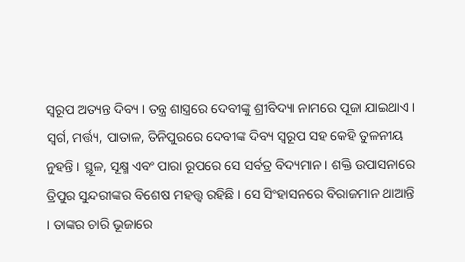ସ୍ୱରୂପ ଅତ୍ୟନ୍ତ ଦିବ୍ୟ । ତନ୍ତ୍ର ଶାସ୍ତ୍ରରେ ଦେବୀଙ୍କୁ ଶ୍ରୀବିଦ୍ୟା ନାମରେ ପୂଜା ଯାଇଥାଏ । ସ୍ୱର୍ଗ, ମର୍ତ୍ତ୍ୟ, ପାତାଳ, ତିନିପୁରରେ ଦେବୀଙ୍କ ଦିବ୍ୟ ସ୍ୱରୂପ ସହ କେହି ତୁଳନୀୟ ନୁହନ୍ତି । ସ୍ଥୂଳ, ସୂକ୍ଷ୍ମ ଏବଂ ପାରା ରୂପରେ ସେ ସର୍ବତ୍ର ବିଦ୍ୟମାନ । ଶକ୍ତି ଉପାସନାରେ ତ୍ରିପୁର ସୁନ୍ଦରୀଙ୍କର ବିଶେଷ ମହତ୍ତ୍ୱ ରହିଛି । ସେ ସିଂହାସନରେ ବିରାଜମାନ ଥାଆନ୍ତି । ତାଙ୍କର ଚାରି ଭୂଜାରେ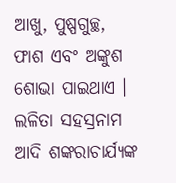ଆଖୁ, ପୁଷ୍ପଗୁଚ୍ଛ, ଫାଶ ଏବଂ ଅଙ୍କୁଶ ଶୋଭା ପାଇଥାଏ । ଲଳିତା ସହସ୍ରନାମ ଆଦି ଶଙ୍କରାଚାର୍ଯ୍ୟଙ୍କ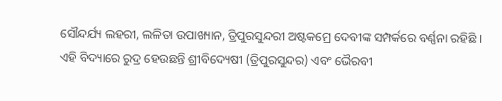ସୌନ୍ଦର୍ଯ୍ୟ ଲହରୀ, ଲଳିତା ଉପାଖ୍ୟାନ, ତ୍ରିପୁରସୁନ୍ଦରୀ ଅଷ୍ଟକମ୍ରେ ଦେବୀଙ୍କ ସମ୍ପର୍କରେ ବର୍ଣ୍ଣନା ରହିଛି । ଏହି ବିଦ୍ୟାରେ ରୁଦ୍ର ହେଉଛନ୍ତି ଶ୍ରୀବିଦ୍ୟେଷୀ (ତ୍ରିପୁରସୁନ୍ଦର) ଏବଂ ଭୈରବୀ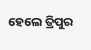ହେଲେ ତ୍ରିପୁର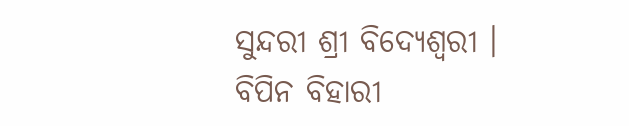ସୁନ୍ଦରୀ ଶ୍ରୀ ବିଦ୍ୟେଶ୍ୱରୀ ।
ବିପିନ ବିହାରୀ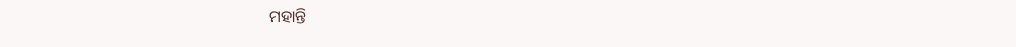ମହାନ୍ତି